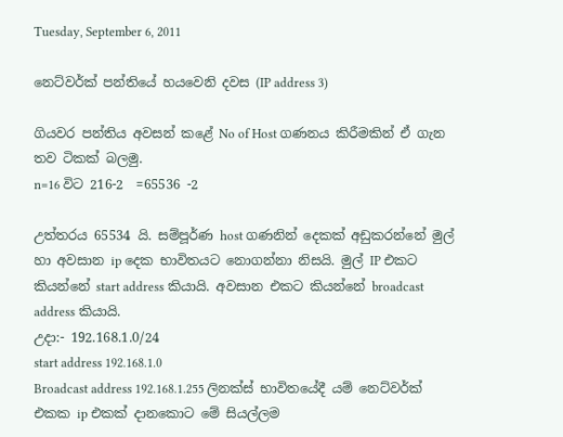Tuesday, September 6, 2011

නෙට්වර්ක් පන්තියේ හයවෙනි දවස (IP address 3)

ගියවර පන්තිය අවසන් කළේ No of Host ගණනය කිරීමකින් ඒ ගැන තව ටිකක් බලමු.
n=16 විට 216-2  =65536 -2

උත්තරය 65534 යි. සම්පූර්ණ host ගණනින් දෙකක් අඩුකරන්නේ මුල් හා අවසාන ip දෙක භාවිතයට නොගන්නා නිසයි. මුල් IP එකට කියන්නේ start address කියායි. අවසාන එකට කියන්නේ broadcast address කියායි.
උදා:- 192.168.1.0/24
start address 192.168.1.0
Broadcast address 192.168.1.255 ලිනක්ස් භාවිතයේදී යම් නෙට්වර්ක් එකක ip එකක් දානකොට මේ සියල්ලම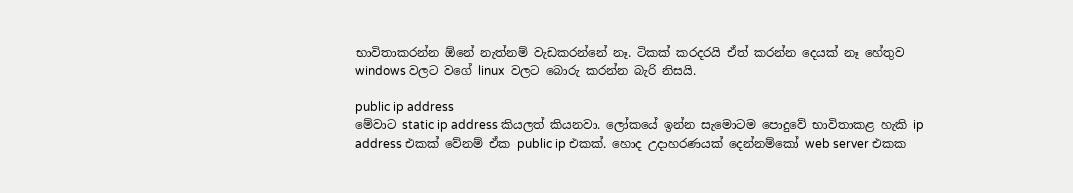භාවිතාකරන්න ඕනේ නැත්නම් වැඩකරන්නේ නෑ. ටිකක් කරදරයි ඒත් කරන්න දෙයක් නෑ හේතුව windows වලට වගේ linux  වලට බොරු කරන්න බැරි නිසයි.

public ip address
මේවාට static ip address කියලත් කියනවා. ලෝකයේ ඉන්න සැමොටම පොදුවේ භාවිතාකළ හැකි ip address එකක් වේනම් ඒක public ip එකක්. හොද උදාහරණයක් දෙන්නම්කෝ web server එකක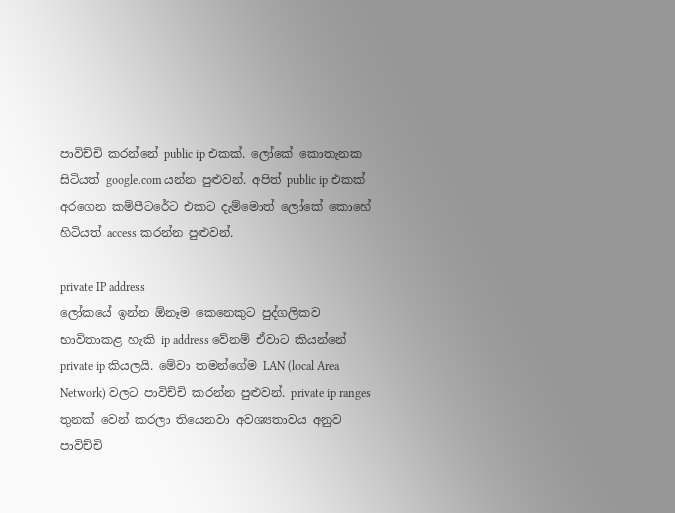පාවිච්චි කරන්නේ public ip එකක්. ලෝකේ කොතැනක සිටියත් google.com යන්න පුළුවන්. අපිත් public ip එකක් අරගෙන කම්පීටරේට එකට දැම්මොත් ලෝකේ කොහේ හිටියත් access කරන්න පුළුවන්.

private IP address
ලෝකයේ ඉන්න ඕනෑම කෙනෙකුට පුද්ගලිකව භාවිතාකළ හැකි ip address වේනම් ඒවාට කියන්නේ private ip කියලයි. මේවා තමන්ගේම LAN (local Area Network) වලට පාවිච්චි කරන්න පුළුවන්. private ip ranges තුනක් වෙන් කරලා තියෙනවා අවශ්‍යතාවය අනුව පාවිච්චි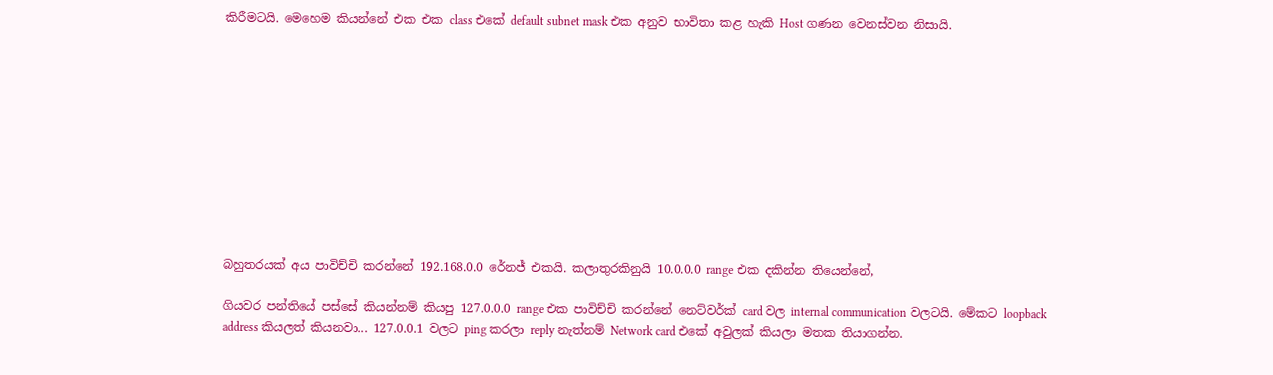කිරීමටයි. මෙහෙම කියන්නේ එක එක class එකේ default subnet mask එක අනුව භාවිතා කළ හැකි Host ගණන වෙනස්වන නිසායි.











බහුතරයක් අය පාවිච්චි කරන්නේ 192.168.0.0 රේනජ් එකයි. කලාතුරකිනුයි 10.0.0.0 range එක දකින්න තියෙන්නේ,

ගියවර පන්තියේ පස්සේ කියන්නම් කියපු 127.0.0.0 range එක පාවිච්චි කරන්නේ නෙට්වර්ක් card වල internal communication වලටයි. මේකට loopback address කියලත් කියනවා... 127.0.0.1 වලට ping කරලා reply නැත්නම් Network card එකේ අවුලක් කියලා මතක තියාගන්න.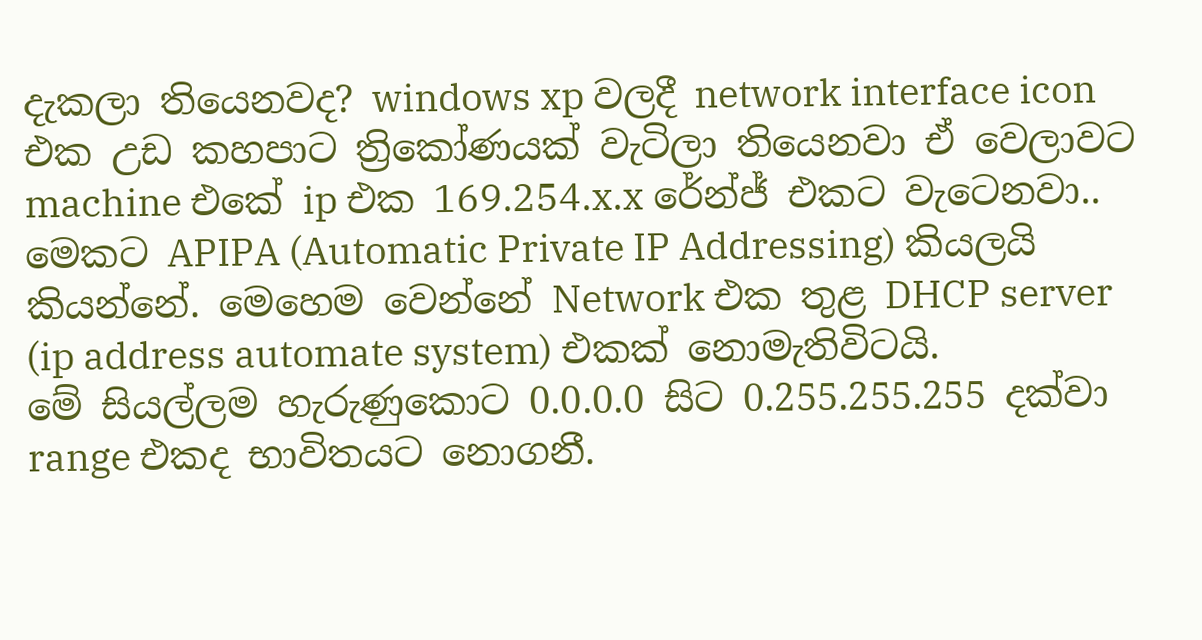දැකලා තියෙනවද? windows xp වලදී network interface icon එක උඩ කහපාට ත්‍රිකෝණයක් වැටිලා තියෙනවා ඒ වෙලාවට machine එකේ ip එක 169.254.x.x රේන්ජ් එකට වැටෙනවා.. මෙකට APIPA (Automatic Private IP Addressing) කියලයි කියන්නේ. මෙහෙම වෙන්නේ Network එක තුළ DHCP server (ip address automate system) එකක් නොමැතිවිටයි.
මේ සියල්ලම හැරුණුකොට 0.0.0.0 සිට 0.255.255.255 දක්වා range එකද භාවිතයට නොගනී.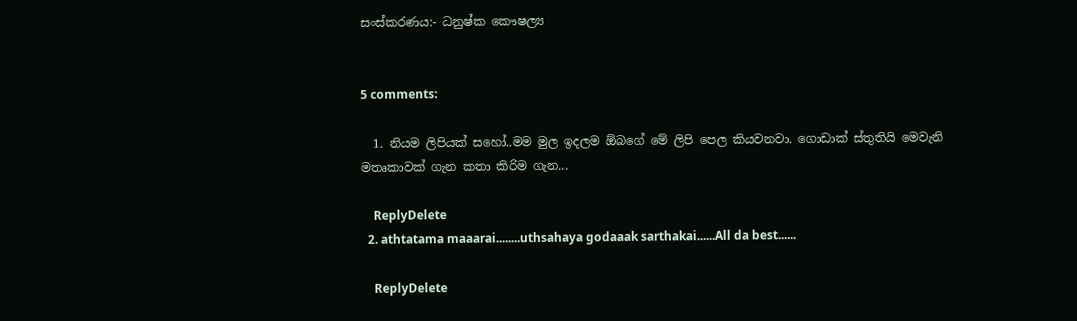සංස්කරණය:- ධනුෂ්ක කෞෂල්‍ය


5 comments:

  1. නියම ලිපියක් සහෝ..මම මුල ඉදලම ඕබගේ මේ ලිපි පෙල කියවනවා. ගොඩාක් ස්තුතියි මෙවැනි මතෘකාවක් ගැන කතා කිරිම ගැන...

    ReplyDelete
  2. athtatama maaarai........uthsahaya godaaak sarthakai......All da best......

    ReplyDelete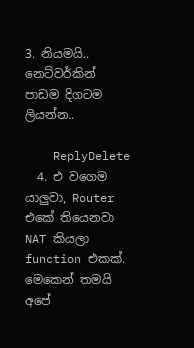3. නියමයි.. නෙට්වර්කින් පාඩම දිගටම ලියන්න..

    ReplyDelete
  4. එ වගෙම යාලුවා, Router එකේ තියෙනවා NAT කියලා function එකක්. මෙකෙන් තමයි අපේ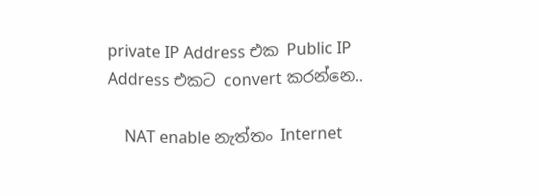private IP Address එක Public IP Address එකට convert කරන්නෙ..

    NAT enable නැත්තං Internet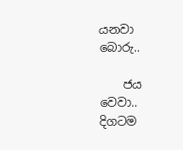යනවා බොරු..

    ජය වෙවා.. දිගටම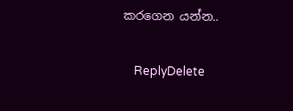කරගෙන යන්න..

    ReplyDelete